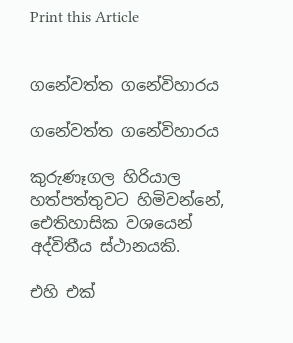Print this Article


ගනේවත්ත ගනේවිහාරය

ගනේවත්ත ගනේවිහාරය

කුරුණෑගල හිරියාල හත්පත්තුවට හිමිවන්නේ, ඓතිහාසික වශයෙන් අද්විතීය ස්ථානයකි.

එහි එක්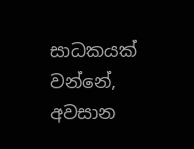සාධකයක් වන්නේ, අවසාන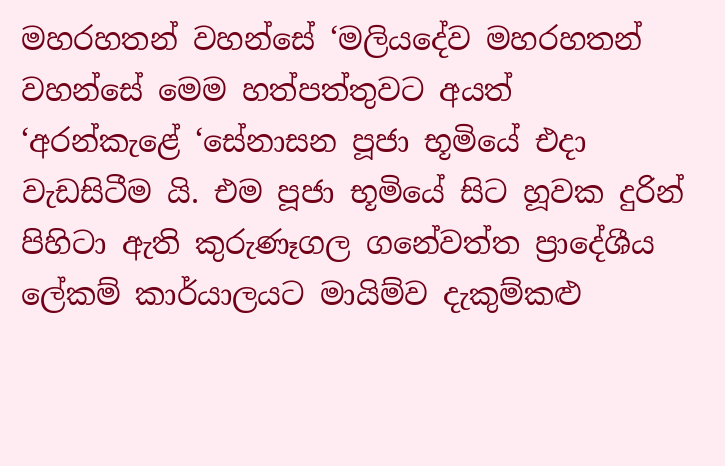මහරහතන් වහන්සේ ‘මලියදේව මහරහතන් වහන්සේ මෙම හත්පත්තුවට අයත් ‘අරන්කැළේ ‘සේනාසන පූජා භූමියේ එදා වැඩසිටීම යි. එම පූජා භූමියේ සිට හූවක දුරින් පිහිටා ඇති කුරුණෑගල ගනේවත්ත ප්‍රාදේශීය ලේකම් කාර්යාලයට මායිම්ව දැකුම්කළු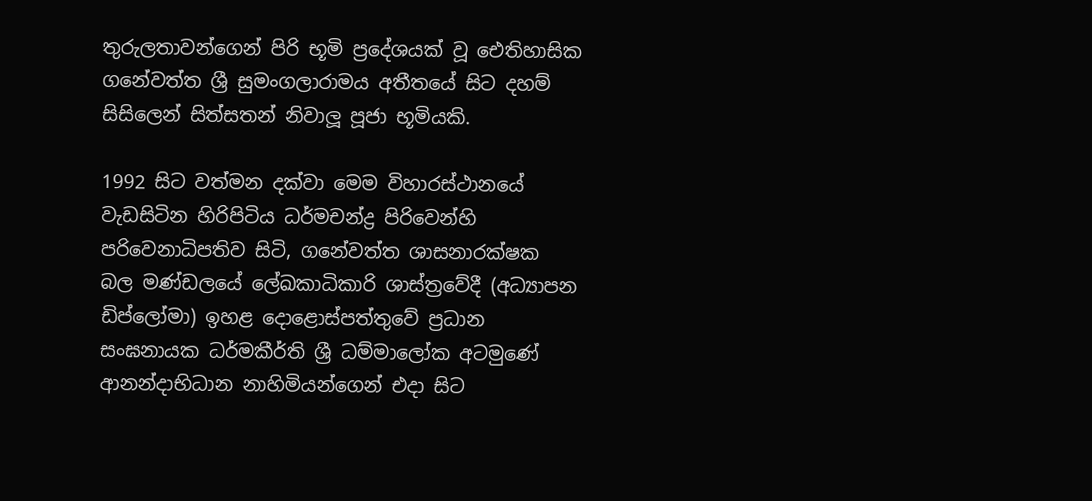තුරුලතාවන්ගෙන් පිරි භූමි ප්‍රදේශයක් වූ ඓතිහාසික ගනේවත්ත ශ්‍රී සුමංගලාරාමය අතීතයේ සිට දහම් සිසිලෙන් සිත්සතන් නිවාලූ පූජා භූමියකි.

1992 සිට වත්මන දක්වා මෙම විහාරස්ථානයේ වැඩසිටින හිරිපිටිය ධර්මචන්ද්‍ර පිරිවෙන්හි පරිවෙනාධිපතිව සිටි, ගනේවත්ත ශාසනාරක්ෂක බල මණ්ඩලයේ ලේඛකාධිකාරි ශාස්ත්‍රවේදී (අධ්‍යාපන ඩිප්ලෝමා) ඉහළ දොළොස්පත්තුවේ ප්‍රධාන සංඝනායක ධර්මකීර්ති ශ්‍රී ධම්මාලෝක අටමුණේ ආනන්දාභිධාන නාහිමියන්ගෙන් එදා සිට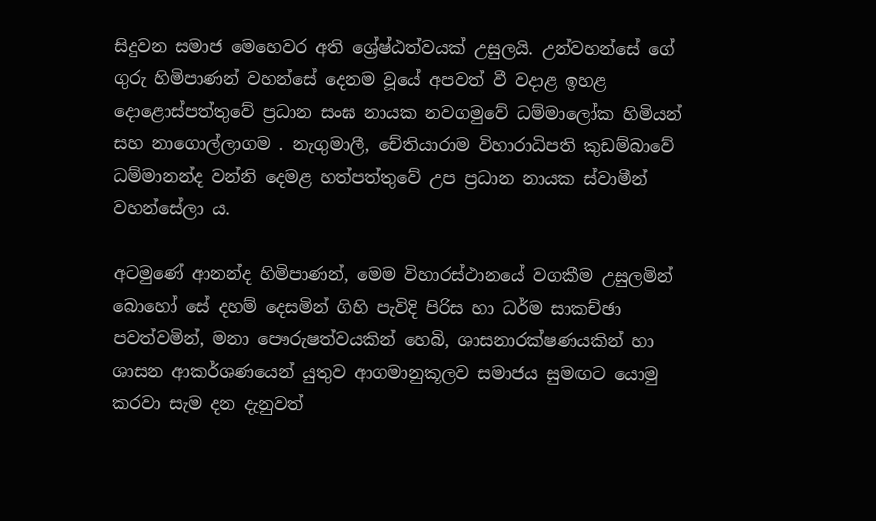සිදුවන සමාජ මෙහෙවර අති ශ්‍රේෂ්ඨත්වයක් උසුලයි. උන්වහන්සේ ගේ ගුරු හිමිපාණන් වහන්සේ දෙනම වූයේ අපවත් වී වදාළ ඉහළ දොළොස්පත්තුවේ ප්‍රධාන සංඝ නායක නවගමුවේ ධම්මාලෝක හිමියන් සහ නාගොල්ලාගම . නැගුමාලී, චේතියාරාම විහාරාධිපති කුඩම්බාවේ ධම්මානන්ද වන්නි දෙමළ හත්පත්තුවේ උප ප්‍රධාන නායක ස්වාමීන් වහන්සේලා ය.

අටමුණේ ආනන්ද හිමිපාණන්, මෙම විහාරස්ථානයේ වගකීම උසුලමින් බොහෝ සේ දහම් දෙසමින් ගිහි පැවිදි පිරිස හා ධර්ම සාකච්ඡා පවත්වමින්, මනා පෞරුෂත්වයකින් හෙබි, ශාසනාරක්ෂණයකින් හා ශාසන ආකර්ශණයෙන් යුතුව ආගමානුකූලව සමාජය සුමඟට යොමු කරවා සැම දන දැනුවත්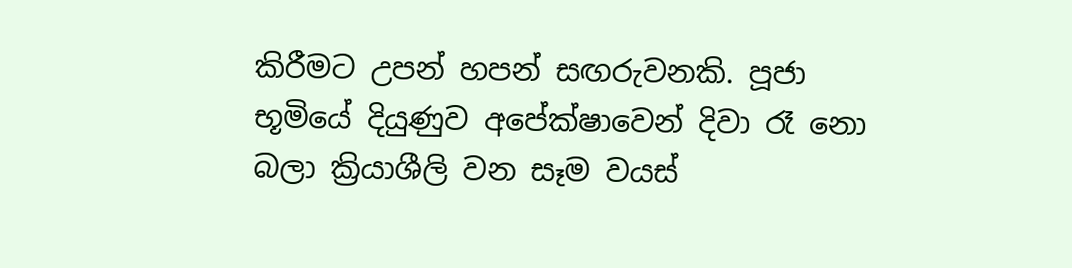කිරීමට උපන් හපන් සඟරුවනකි. පූජා භූමියේ දියුණුව අපේක්ෂාවෙන් දිවා රෑ නො බලා ක්‍රියාශීලි වන සෑම වයස්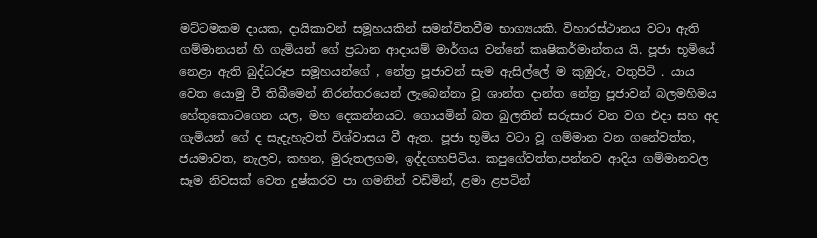මට්ටමකම දායක, දායිකාවන් සමූහයකින් සමන්විතවීම භාග්‍යයකි. විහාරස්ථානය වටා ඇති ගම්මානයන් හි ගැමියන් ගේ ප්‍රධාන ආදායම් මාර්ගය වන්නේ කෘෂිකර්මාන්තය යි. පූජා භූමියේ නෙළා ඇති බුද්ධරූප සමූහයන්ගේ , නේත්‍ර පූජාවන් සැම ඇසිල්ලේ ම කුඹුරු, වතුපිටි . යාය වෙත යොමු වී තිබීමෙන් නිරන්තරයෙන් ලැබෙන්නා වූ ශාන්ත දාන්ත නේත්‍ර පූජාවන් බලමහිමය හේතුකොටගෙන යල, මහ දෙකන්නයට. ගොයමින් බත බුලතින් සරුසාර වන වග එදා සහ අද ගැමියන් ගේ ද සැදැහැවත් විශ්වාසය වී ඇත. පූජා භූමිය වටා වූ ගම්මාන වන ගනේවත්ත, ජයමාවත, නැලව, කහන, මුරුතලගම, ඉද්දගහපිටිය. කපුගේවත්ත,පන්නව ආදිය ගම්මානවල සෑම නිවසක් වෙත දුෂ්කරව පා ගමනින් වඩිමින්, ළමා ළපටින්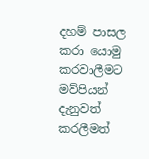දහම් පාසල කරා යොමු කරවාලීමට මව්පියන් දැනුවත් කරලීමත්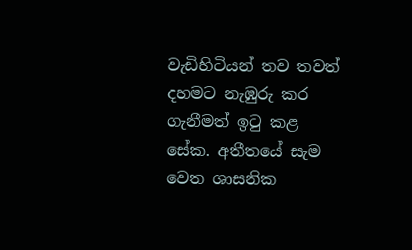වැඩිහිටියන් තව තවත් දහමට නැඹුරු කර ගැනීමත් ඉටු කළ සේක. අතීතයේ සැම වෙත ශාසනික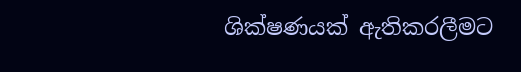ශික්ෂණයක් ඇතිකරලීමට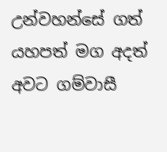උන්වහන්සේ ගත් යහපත් මග අදත් අවට ගම්වාසී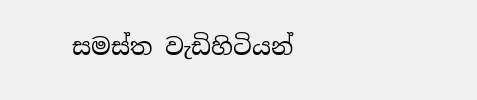සමස්ත වැඩිහිටියන්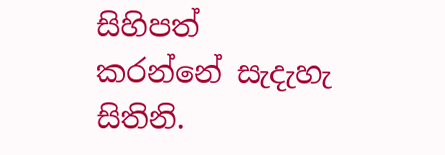සිහිපත් කරන්නේ සැදැහැ සිතිනි.